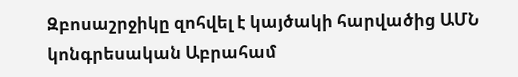Զբոսաշրջիկը զոհվել է կայծակի հարվածից ԱՄՆ կոնգրեսական Աբրահամ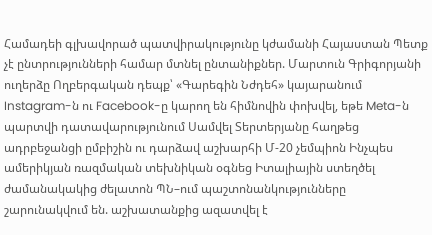Համադեի գլխավորած պատվիրակությունը կժամանի Հայաստան Պետք չէ ընտրությունների համար մտնել ընտանիքներ. Մարտուն Գրիգորյանի ուղերձը Ողբերգական դեպք՝ «Գարեգին Նժդեհ» կայարանում Instagram-ն ու Facebook-ը կարող են հիմնովին փոխվել, եթե Meta-ն պարտվի դատավարությունում Սամվել Տերտերյանը հաղթեց ադրբեջանցի ըմբիշին ու դարձավ աշխարհի Մ-20 չեմպիոն Ինչպես ամերիկյան ռազմական տեխնիկան օգնեց Իտալիային ստեղծել ժամանակակից ժելատոն ՊՆ–ում պաշտոնանկությունները շարունակվում են. աշխատանքից ազատվել է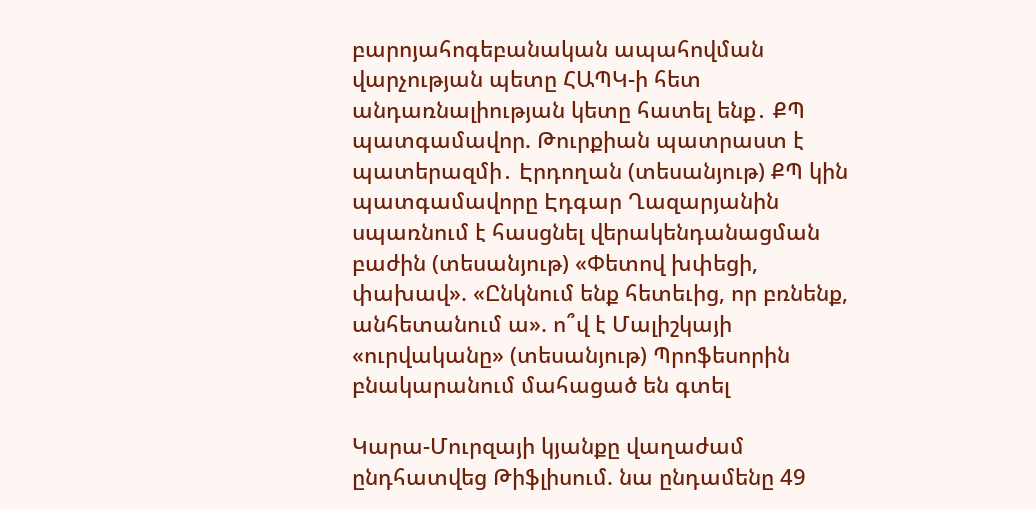բարոյահոգեբանական ապահովման վարչության պետը ՀԱՊԿ-ի հետ անդառնալիության կետը հատել ենք․ ՔՊ պատգամավոր. Թուրքիան պատրաստ է պատերազմի․ Էրդողան (տեսանյութ) ՔՊ կին պատգամավորը Էդգար Ղազարյանին սպառնում է հասցնել վերակենդանացման բաժին (տեսանյութ) «Փետով խփեցի, փախավ». «Ընկնում ենք հետեւից, որ բռնենք, անհետանում ա». ո՞վ է Մալիշկայի «ուրվականը» (տեսանյութ) Պրոֆեսորին բնակարանում մահացած են գտել

Կարա-Մուրզայի կյանքը վաղաժամ ընդհատվեց Թիֆլիսում. նա ընդամենը 49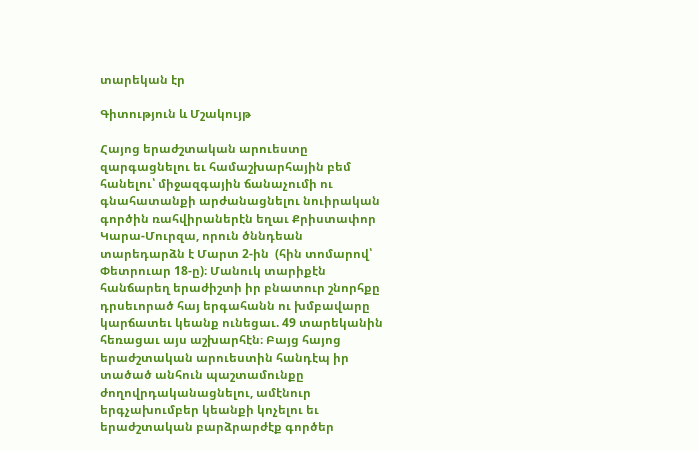տարեկան էր

Գիտություն և Մշակույթ

Հայոց երաժշտական արուեստը զարգացնելու եւ համաշխարհային բեմ հանելու՝ միջազգային ճանաչումի ու գնահատանքի արժանացնելու նուիրական գործին ռահվիրաներէն եղաւ Քրիստափոր Կարա-Մուրզա, որուն ծննդեան տարեդարձն է Մարտ 2-ին  (հին տոմարով՝ Փետրուար 18-ը)։ Մանուկ տարիքէն հանճարեղ երաժիշտի իր բնատուր շնորհքը դրսեւորած հայ երգահանն ու խմբավարը կարճատեւ կեանք ունեցաւ. 49 տարեկանին հեռացաւ այս աշխարհէն։ Բայց հայոց երաժշտական արուեստին հանդէպ իր տածած անհուն պաշտամունքը ժողովրդականացնելու, ամէնուր երգչախումբեր կեանքի կոչելու եւ երաժշտական բարձրարժէք գործեր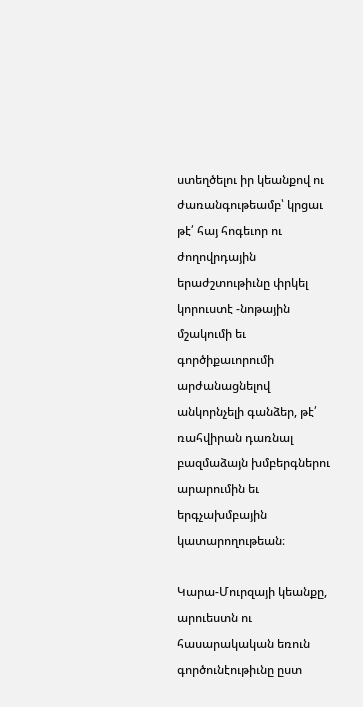ստեղծելու իր կեանքով ու ժառանգութեամբ՝ կրցաւ թէ՛ հայ հոգեւոր ու ժողովրդային երաժշտութիւնը փրկել կորուստէ -նոթային մշակումի եւ գործիքաւորումի արժանացնելով անկորնչելի գանձեր, թէ՛ ռահվիրան դառնալ բազմաձայն խմբերգներու արարումին եւ երգչախմբային կատարողութեան։

Կարա-Մուրզայի կեանքը, արուեստն ու հասարակական եռուն գործունէութիւնը ըստ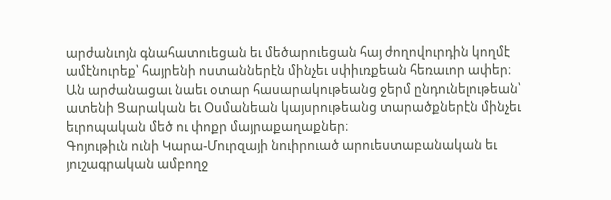արժանւոյն գնահատուեցան եւ մեծարուեցան հայ ժողովուրդին կողմէ ամէնուրեք՝ հայրենի ոստաններէն մինչեւ սփիւռքեան հեռաւոր ափեր։ Ան արժանացաւ նաեւ օտար հասարակութեանց ջերմ ընդունելութեան՝ ատենի Ցարական եւ Օսմանեան կայսրութեանց տարածքներէն մինչեւ եւրոպական մեծ ու փոքր մայրաքաղաքներ։
Գոյութիւն ունի Կարա-Մուրզայի նուիրուած արուեստաբանական եւ յուշագրական ամբողջ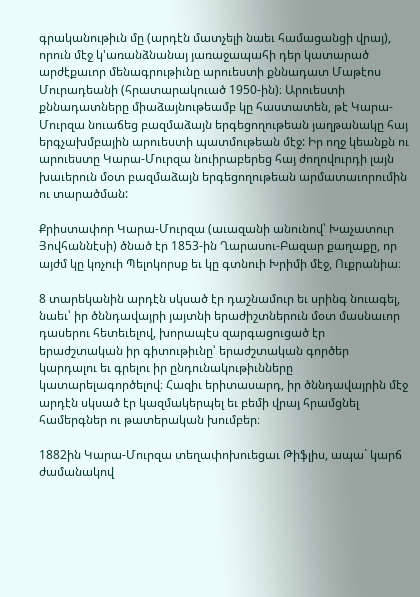գրականութիւն մը (արդէն մատչելի նաեւ համացանցի վրայ), որուն մէջ կ'առանձնանայ յառաջապահի դեր կատարած արժէքաւոր մենագրութիւնը արուեստի քննադատ Մաթէոս Մուրադեանի (հրատարակուած 1950-ին)։ Արուեստի քննադատները միաձայնութեամբ կը հաստատեն, թէ Կարա-Մուրզա նուաճեց բազմաձայն երգեցողութեան յաղթանակը հայ երգչախմբային արուեստի պատմութեան մէջ: Իր ողջ կեանքն ու արուեստը Կարա-Մուրզա նուիրաբերեց հայ ժողովուրդի լայն խաւերուն մօտ բազմաձայն երգեցողութեան արմատաւորումին ու տարածման:

Քրիստափոր Կարա-Մուրզա (աւազանի անունով՝ Խաչատուր Յովհաննէսի) ծնած էր 1853-ին Ղարասու-Բազար քաղաքը, որ այժմ կը կոչուի Պելոկորսք եւ կը գտնուի Խրիմի մէջ, Ուքրանիա։

8 տարեկանին արդէն սկսած էր դաշնամուր եւ սրինգ նուագել, նաեւ՝ իր ծննդավայրի յայտնի երաժիշտներուն մօտ մասնաւոր դասերու հետեւելով, խորապէս զարգացուցած էր երաժշտական իր գիտութիւնը՝ երաժշտական գործեր կարդալու եւ գրելու իր ընդունակութիւնները կատարելագործելով։ Հազիւ երիտասարդ, իր ծննդավայրին մէջ արդէն սկսած էր կազմակերպել եւ բեմի վրայ հրամցնել համերգներ ու թատերական խումբեր։

1882ին Կարա-Մուրզա տեղափոխուեցաւ Թիֆլիս, ապա` կարճ ժամանակով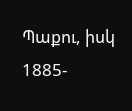Պաքու, իսկ 1885-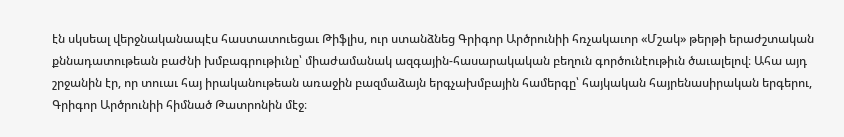էն սկսեալ վերջնականապէս հաստատուեցաւ Թիֆլիս, ուր ստանձնեց Գրիգոր Արծրունիի հռչակաւոր «Մշակ» թերթի երաժշտական քննադատութեան բաժնի խմբագրութիւնը՝ միաժամանակ ազգային-հասարակական բեղուն գործունէութիւն ծաւալելով։ Ահա այդ շրջանին էր, որ տուաւ հայ իրականութեան առաջին բազմաձայն երգչախմբային համերգը՝ հայկական հայրենասիրական երգերու, Գրիգոր Արծրունիի հիմնած Թատրոնին մէջ։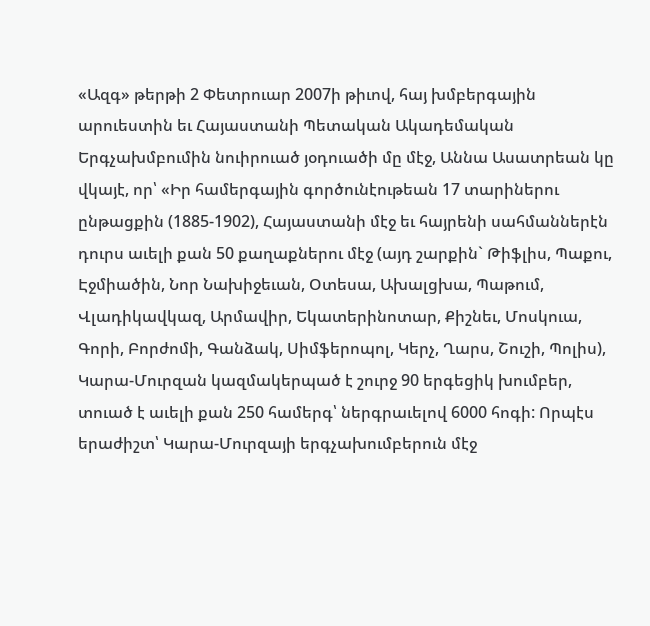«Ազգ» թերթի 2 Փետրուար 2007ի թիւով, հայ խմբերգային արուեստին եւ Հայաստանի Պետական Ակադեմական Երգչախմբումին նուիրուած յօդուածի մը մէջ, Աննա Ասատրեան կը վկայէ, որ՝ «Իր համերգային գործունէութեան 17 տարիներու ընթացքին (1885-1902), Հայաստանի մէջ եւ հայրենի սահմաններէն դուրս աւելի քան 50 քաղաքներու մէջ (այդ շարքին` Թիֆլիս, Պաքու, Էջմիածին, Նոր Նախիջեւան, Օտեսա, Ախալցխա, Պաթում, Վլադիկավկազ, Արմավիր, Եկատերինոտար, Քիշնեւ, Մոսկուա, Գորի, Բորժոմի, Գանձակ, Սիմֆերոպոլ, Կերչ, Ղարս, Շուշի, Պոլիս), Կարա-Մուրզան կազմակերպած է շուրջ 90 երգեցիկ խումբեր, տուած է աւելի քան 250 համերգ՝ ներգրաւելով 6000 հոգի: Որպէս երաժիշտ՝ Կարա-Մուրզայի երգչախումբերուն մէջ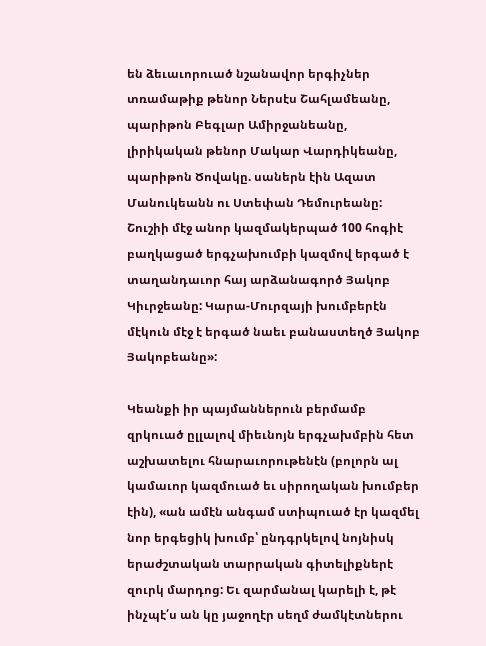են ձեւաւորուած նշանավոր երգիչներ տռամաթիք թենոր Ներսէս Շահլամեանը, պարիթոն Բեգլար Ամիրջանեանը, լիրիկական թենոր Մակար Վարդիկեանը, պարիթոն Ծովակը. սաներն էին Ազատ Մանուկեանն ու Ստեփան Դեմուրեանը: Շուշիի մէջ անոր կազմակերպած 100 հոգիէ բաղկացած երգչախումբի կազմով երգած է տաղանդաւոր հայ արձանագործ Յակոբ Կիւրջեանը: Կարա-Մուրզայի խումբերէն մէկուն մէջ է երգած նաեւ բանաստեղծ Յակոբ Յակոբեանը»:

Կեանքի իր պայմաններուն բերմամբ զրկուած ըլլալով միեւնոյն երգչախմբին հետ աշխատելու հնարաւորութենէն (բոլորն ալ կամաւոր կազմուած եւ սիրողական խումբեր էին), «ան ամէն անգամ ստիպուած էր կազմել նոր երգեցիկ խումբ՝ ընդգրկելով նոյնիսկ երաժշտական տարրական գիտելիքներէ զուրկ մարդոց: Եւ զարմանալ կարելի է, թէ ինչպէ՛ս ան կը յաջողէր սեղմ ժամկէտներու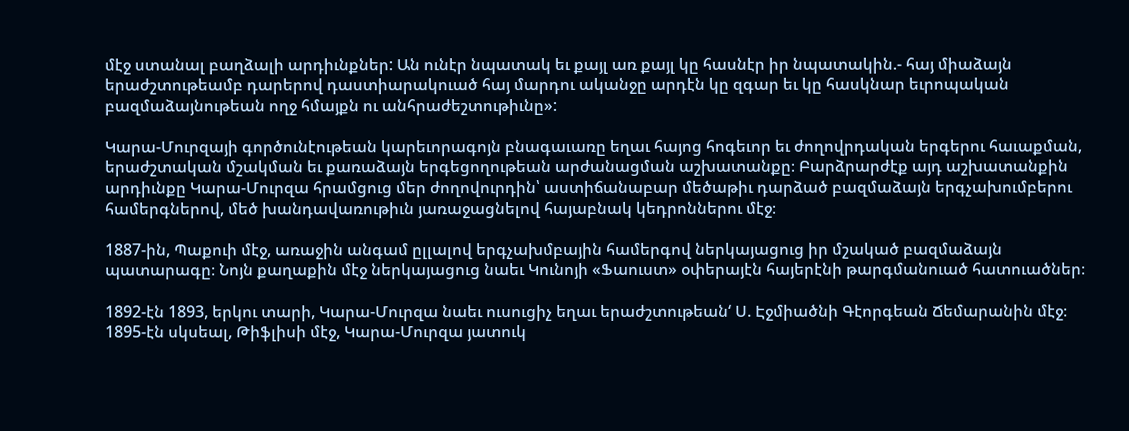մէջ ստանալ բաղձալի արդիւնքներ: Ան ունէր նպատակ եւ քայլ առ քայլ կը հասնէր իր նպատակին.- հայ միաձայն երաժշտութեամբ դարերով դաստիարակուած հայ մարդու ականջը արդէն կը զգար եւ կը հասկնար եւրոպական բազմաձայնութեան ողջ հմայքն ու անհրաժեշտութիւնը»:

Կարա-Մուրզայի գործունէութեան կարեւորագոյն բնագաւառը եղաւ հայոց հոգեւոր եւ ժողովրդական երգերու հաւաքման, երաժշտական մշակման եւ քառաձայն երգեցողութեան արժանացման աշխատանքը։ Բարձրարժէք այդ աշխատանքին արդիւնքը Կարա-Մուրզա հրամցուց մեր ժողովուրդին՝ աստիճանաբար մեծաթիւ դարձած բազմաձայն երգչախումբերու համերգներով, մեծ խանդավառութիւն յառաջացնելով հայաբնակ կեդրոններու մէջ։

1887-ին, Պաքուի մէջ, առաջին անգամ ըլլալով երգչախմբային համերգով ներկայացուց իր մշակած բազմաձայն պատարագը։ Նոյն քաղաքին մէջ ներկայացուց նաեւ Կունոյի «Ֆաուստ» օփերայէն հայերէնի թարգմանուած հատուածներ։

1892-էն 1893, երկու տարի, Կարա-Մուրզա նաեւ ուսուցիչ եղաւ երաժշտութեան‘ Ս. Էջմիածնի Գէորգեան Ճեմարանին մէջ։
1895-էն սկսեալ, Թիֆլիսի մէջ, Կարա-Մուրզա յատուկ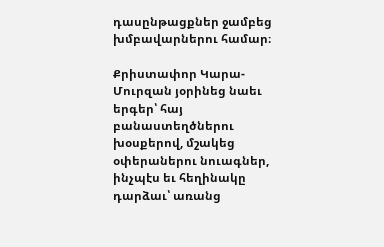դասընթացքներ ջամբեց խմբավարներու համար։

Քրիստափոր Կարա-Մուրզան յօրինեց նաեւ երգեր՝ հայ բանաստեղծներու խօսքերով, մշակեց օփերաներու նուագներ, ինչպէս եւ հեղինակը դարձաւ՝ առանց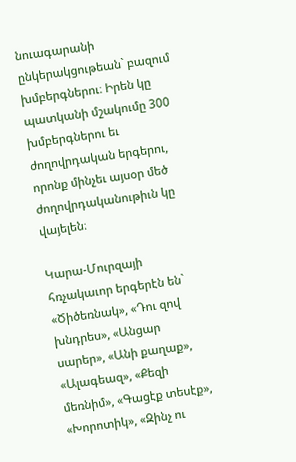նուագարանի ընկերակցութեան` բազում խմբերգներու։ Իրեն կը պատկանի մշակումը 300 խմբերգներու եւ ժողովրդական երգերու, որոնք մինչեւ այսօր մեծ ժողովրդականութիւն կը վայելեն։

Կարա-Մուրզայի հռչակաւոր երգերէն են` «Ծիծեռնակ», «Դու զով խնդրես», «Անցար սարեր», «Անի քաղաք», «Ալագեազ», «Քեզի մեռնիմ», «Գացէք տեսէք», «Խորոտիկ», «Զինչ ու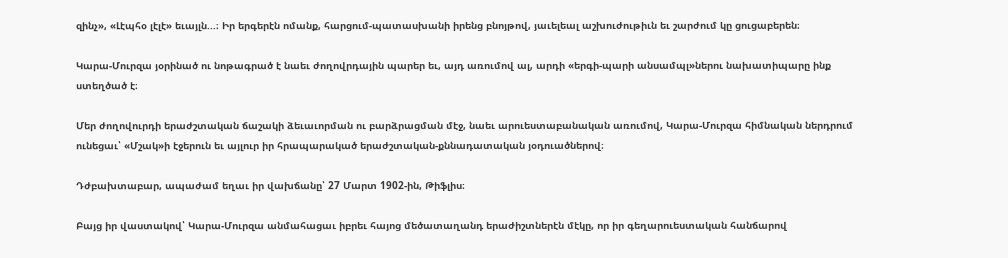զինչ», «Լէպհօ լէլէ» եւայլն...։ Իր երգերէն ոմանք, հարցում-պատասխանի իրենց բնոյթով, յաւելեալ աշխուժութիւն եւ շարժում կը ցուցաբերեն։

Կարա-Մուրզա յօրինած ու նոթագրած է նաեւ ժողովրդային պարեր եւ, այդ առումով ալ, արդի «երգի-պարի անսամպլ»ներու նախատիպարը ինք ստեղծած է։

Մեր ժողովուրդի երաժշտական ճաշակի ձեւաւորման ու բարձրացման մէջ, նաեւ արուեստաբանական առումով, Կարա-Մուրզա հիմնական ներդրում ունեցաւ՝ «Մշակ»ի էջերուն եւ այլուր իր հրապարակած երաժշտական-քննադատական յօդուածներով։

Դժբախտաբար, ապաժամ եղաւ իր վախճանը՝ 27 Մարտ 1902-ին, Թիֆլիս։

Բայց իր վաստակով՝ Կարա-Մուրզա անմահացաւ իբրեւ հայոց մեծատաղանդ երաժիշտներէն մէկը, որ իր գեղարուեստական հանճարով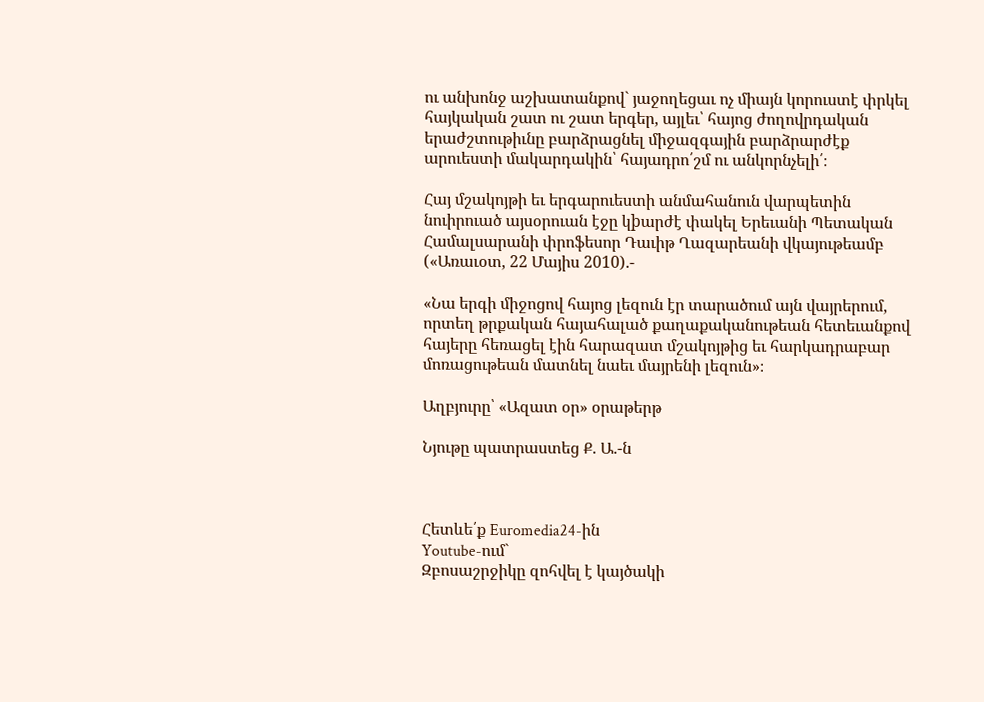ու անխոնջ աշխատանքով` յաջողեցաւ ոչ միայն կորուստէ փրկել հայկական շատ ու շատ երգեր, այլեւ՝ հայոց ժողովրդական երաժշտութիւնը բարձրացնել միջազգային բարձրարժէք արուեստի մակարդակին՝ հայադրո՛շմ ու անկորնչելի՛։

Հայ մշակոյթի եւ երգարուեստի անմահանուն վարպետին նուիրուած այսօրուան էջը կþարժէ փակել Երեւանի Պետական Համալսարանի փրոֆեսոր Դաւիթ Ղազարեանի վկայութեամբ («Առաւօտ, 22 Մայիս 2010).-

«Նա երգի միջոցով հայոց լեզուն էր տարածում այն վայրերում, որտեղ թրքական հայահալած քաղաքականութեան հետեւանքով հայերը հեռացել էին հարազատ մշակոյթից եւ հարկադրաբար մոռացութեան մատնել նաեւ մայրենի լեզուն»։

Աղբյուրը՝ «Ազատ օր» օրաթերթ

Նյութը պատրաստեց Ք. Ա.-ն



Հետևե՛ք Euromedia24-ին
Youtube-ում`
Զբոսաշրջիկը զոհվել է կայծակի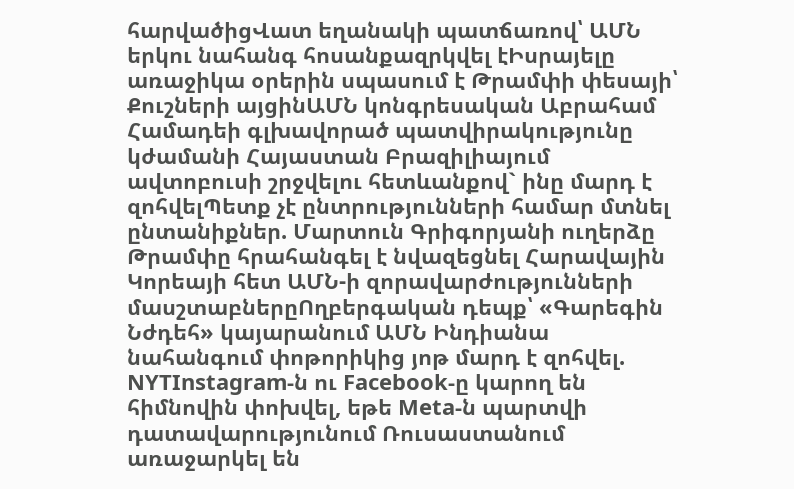հարվածիցՎատ եղանակի պատճառով՝ ԱՄՆ երկու նահանգ հոսանքազրկվել էԻսրայելը առաջիկա օրերին սպասում է Թրամփի փեսայի՝ Քուշների այցինԱՄՆ կոնգրեսական Աբրահամ Համադեի գլխավորած պատվիրակությունը կժամանի Հայաստան Բրազիլիայում ավտոբուսի շրջվելու հետևանքով` ինը մարդ է զոհվելՊետք չէ ընտրությունների համար մտնել ընտանիքներ. Մարտուն Գրիգորյանի ուղերձը Թրամփը հրահանգել է նվազեցնել Հարավային Կորեայի հետ ԱՄՆ-ի զորավարժությունների մասշտաբներըՈղբերգական դեպք՝ «Գարեգին Նժդեհ» կայարանում ԱՄՆ Ինդիանա նահանգում փոթորիկից յոթ մարդ է զոհվել. NYTInstagram-ն ու Facebook-ը կարող են հիմնովին փոխվել, եթե Meta-ն պարտվի դատավարությունում Ռուսաստանում առաջարկել են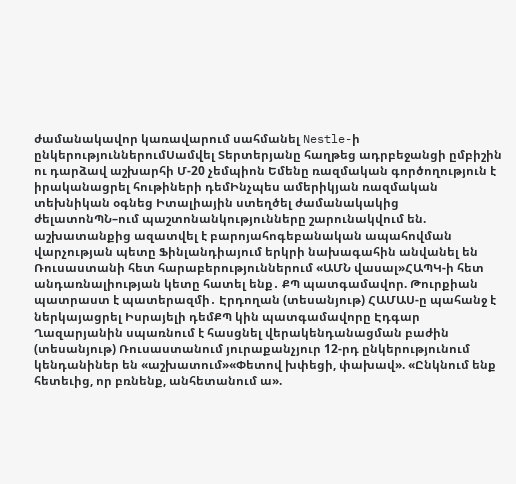ժամանակավոր կառավարում սահմանել Nestle-ի ընկերություններումՍամվել Տերտերյանը հաղթեց ադրբեջանցի ըմբիշին ու դարձավ աշխարհի Մ-20 չեմպիոն Եմենը ռազմական գործողություն է իրականացրել հութիների դեմԻնչպես ամերիկյան ռազմական տեխնիկան օգնեց Իտալիային ստեղծել ժամանակակից ժելատոնՊՆ–ում պաշտոնանկությունները շարունակվում են. աշխատանքից ազատվել է բարոյահոգեբանական ապահովման վարչության պետը Ֆինլանդիայում երկրի նախագահին անվանել են Ռուսաստանի հետ հարաբերություններում «ԱՄՆ վասալ»ՀԱՊԿ-ի հետ անդառնալիության կետը հատել ենք․ ՔՊ պատգամավոր. Թուրքիան պատրաստ է պատերազմի․ Էրդողան (տեսանյութ) ՀԱՄԱՍ-ը պահանջ է ներկայացրել Իսրայելի դեմՔՊ կին պատգամավորը Էդգար Ղազարյանին սպառնում է հասցնել վերակենդանացման բաժին (տեսանյութ) Ռուսաստանում յուրաքանչյուր 12-րդ ընկերությունում կենդանիներ են «աշխատում»«Փետով խփեցի, փախավ». «Ընկնում ենք հետեւից, որ բռնենք, անհետանում ա».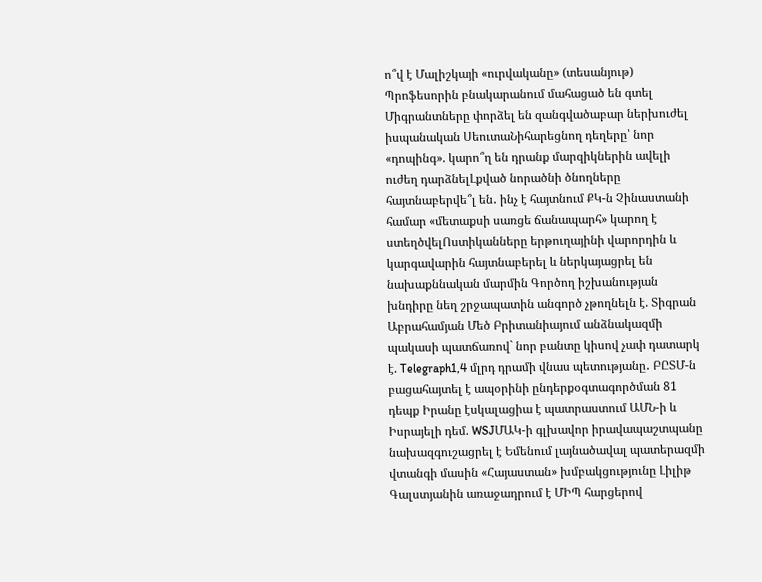ո՞վ է Մալիշկայի «ուրվականը» (տեսանյութ) Պրոֆեսորին բնակարանում մահացած են գտել Միգրանտները փորձել են զանգվածաբար ներխուժել իսպանական ՍեուտաՆիհարեցնող դեղերը՝ նոր «դոպինգ». կարո՞ղ են դրանք մարզիկներին ավելի ուժեղ դարձնելԼքված նորածնի ծնողները հայտնաբերվե՞լ են․ ինչ է հայտնում ՔԿ-ն Չինաստանի համար «մետաքսի սառցե ճանապարհ» կարող է ստեղծվելՈստիկանները երթուղայինի վարորդին և կարգավարին հայտնաբերել և ներկայացրել են նախաքննական մարմին Գործող իշխանության խնդիրը նեղ շրջապատին անգործ չթողնելն է. Տիգրան Աբրահամյան Մեծ Բրիտանիայում անձնակազմի պակասի պատճառով` նոր բանտը կիսով չափ դատարկ է. Telegraph1,4 մլրդ դրամի վնաս պետությանը․ ԲԸՏՄ-ն բացահայտել է ապօրինի ընդերքօգտագործման 81 դեպք Իրանը էսկալացիա է պատրաստում ԱՄՆ-ի և Իսրայելի դեմ. WSJՄԱԿ-ի գլխավոր իրավապաշտպանը նախազգուշացրել է Եմենում լայնածավալ պատերազմի վտանգի մասին «Հայաստան» խմբակցությունը Լիլիթ Գալստյանին առաջադրում է ՄԻՊ հարցերով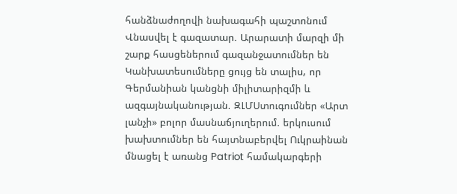հանձնաժողովի նախագահի պաշտոնում Վնասվել է գազատար. Արարատի մարզի մի շարք հասցեներում գազանջատումներ են Կանխատեսումները ցույց են տալիս, որ Գերմանիան կանցնի միլիտարիզմի և ազգայնականության. ԶԼՄՍտուգումներ «Արտ լանչի» բոլոր մասնաճյուղերում. երկուսում խախտումներ են հայտնաբերվել Ուկրաինան մնացել է առանց Patriot համակարգերի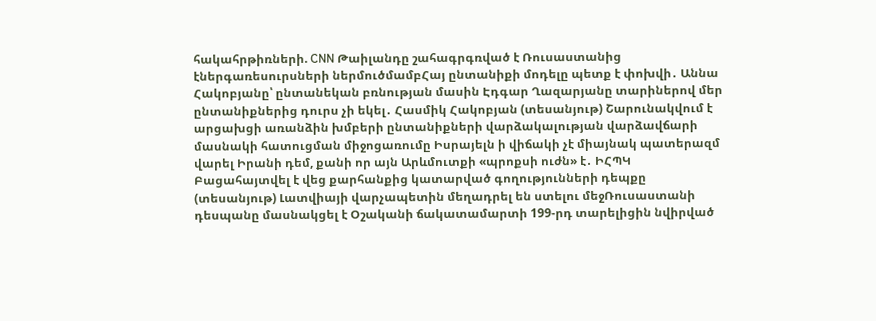հակահրթիռների. CNN Թաիլանդը շահագրգռված է Ռուսաստանից էներգառեսուրսների ներմուծմամբՀայ ընտանիքի մոդելը պետք է փոխվի․ Աննա Հակոբյանը՝ ընտանեկան բռնության մասին Էդգար Ղազարյանը տարիներով մեր ընտանիքներից դուրս չի եկել․ Հասմիկ Հակոբյան (տեսանյութ) Շարունակվում է արցախցի առանձին խմբերի ընտանիքների վարձակալության վարձավճարի մասնակի հատուցման միջոցառումը Իսրայելն ի վիճակի չէ միայնակ պատերազմ վարել Իրանի դեմ, քանի որ այն Արևմուտքի «պրոքսի ուժն» է․ ԻՀՊԿ Բացահայտվել է վեց քարհանքից կատարված գողությունների դեպքը (տեսանյութ) Լատվիայի վարչապետին մեղադրել են ստելու մեջՌուսաստանի դեսպանը մասնակցել է Օշականի ճակատամարտի 199-րդ տարելիցին նվիրված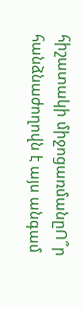հիշատակի միջոցառմանըՈ՞ր հանձնաժողովն է այս անգամ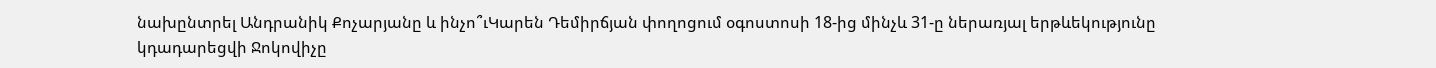նախընտրել Անդրանիկ Քոչարյանը և ինչո՞ւԿարեն Դեմիրճյան փողոցում օգոստոսի 18-ից մինչև 31-ը ներառյալ երթևեկությունը կդադարեցվի Ջոկովիչը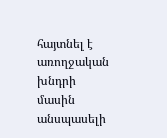հայտնել է առողջական խնդրի մասին անսպասելի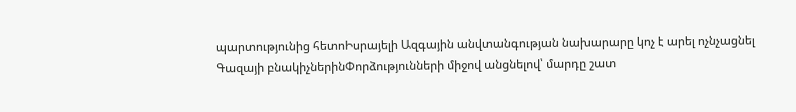պարտությունից հետոԻսրայելի Ազգային անվտանգության նախարարը կոչ է արել ոչնչացնել Գազայի բնակիչներինՓորձությունների միջով անցնելով՝ մարդը շատ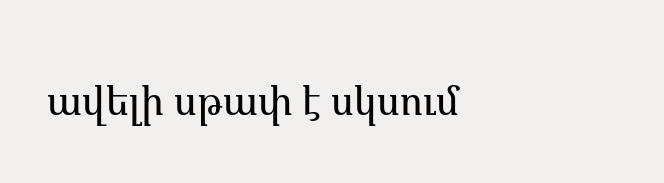ավելի սթափ է սկսում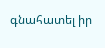գնահատել իր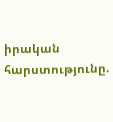իրական հարստությունը.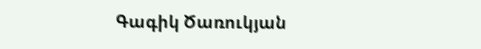Գագիկ Ծառուկյան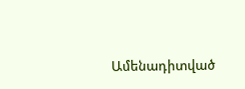Ամենադիտված